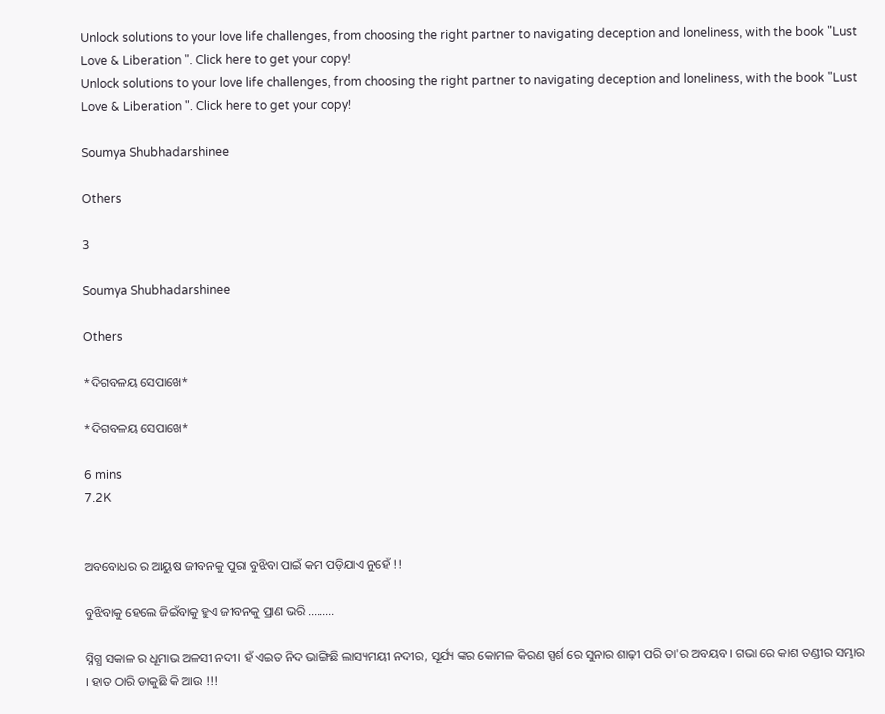Unlock solutions to your love life challenges, from choosing the right partner to navigating deception and loneliness, with the book "Lust Love & Liberation ". Click here to get your copy!
Unlock solutions to your love life challenges, from choosing the right partner to navigating deception and loneliness, with the book "Lust Love & Liberation ". Click here to get your copy!

Soumya Shubhadarshinee

Others

3

Soumya Shubhadarshinee

Others

*ଦିଗବଳୟ ସେପାଖେ*

*ଦିଗବଳୟ ସେପାଖେ*

6 mins
7.2K


ଅବବୋଧର ର ଆୟୁଷ ଜୀବନକୁ ପୁରା ବୁଝିବା ପାଇଁ କମ ପଡ଼ିଯାଏ ନୁହେଁ !!

ବୁଝିବାକୁ ହେଲେ ଜିଇଁବାକୁ ହୁଏ ଜୀବନକୁ ପ୍ରାଣ ଭରି .........

ସ୍ନିଗ୍ଧ ସକାଳ ର ଧୂମାଭ ଅଳସୀ ନଦୀ। ହଁ ଏଇତ ନିଦ ଭାଙ୍ଗିଛି ଲାସ୍ୟମୟୀ ନଦୀର, ସୂର୍ଯ୍ୟ ଙ୍କର କୋମଳ କିରଣ ସ୍ପର୍ଶ ରେ ସୁନାର ଶାଢ଼ୀ ପରି ତା'ର ଅବୟବ। ଗଭା ରେ କାଶ ତଣ୍ଡୀର ସମ୍ଭାର । ହାତ ଠାରି ଡାକୁଛି କି ଆଉ !!!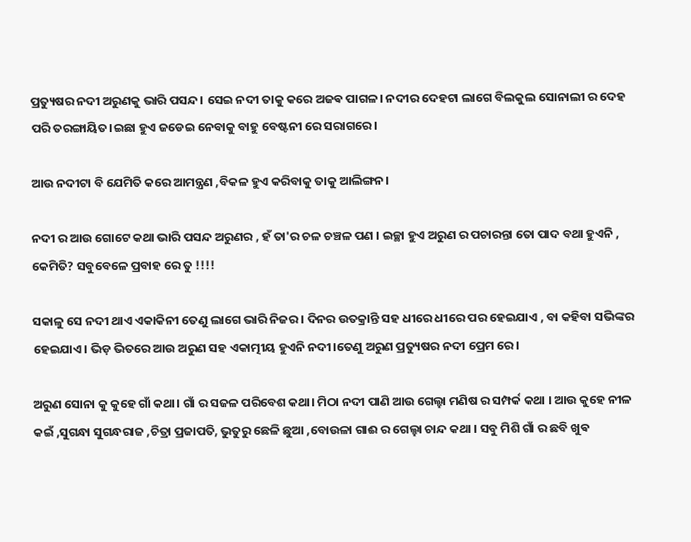ପ୍ରତ୍ୟୁଷର ନଦୀ ଅରୁଣକୁ ଭାରି ପସନ୍ଦ। ସେଇ ନଦୀ ତାକୁ କରେ ଅଜଵ ପାଗଳ। ନଦୀର ଦେହଟା ଲାଗେ ବିଲକୁଲ ସୋନାଲୀ ର ଦେହ ପରି ତରଙ୍ଗାୟିତ।ଇଛା ହୁଏ ଜଡେଇ ନେବାକୁ ବାହୁ ବେଷ୍ଟନୀ ରେ ସରାଗରେ।

ଆଉ ନଦୀଟା ବି ଯେମିତି କରେ ଆମନ୍ତ୍ରଣ ,ବିକଳ ହୁଏ କରିବାକୁ ତାକୁ ଆଲିଙ୍ଗନ।

ନଦୀ ର ଆଉ ଗୋଟେ କଥା ଭାରି ପସନ୍ଦ ଅରୁଣର , ହଁ ତା'ର ଚଳ ଚଞ୍ଚଳ ପଣ । ଇଚ୍ଛା ହୁଏ ଅରୁଣ ର ପଚାରନ୍ତା ତୋ ପାଦ ବଥା ହୁଏନି , କେମିତି? ସବୁବେଳେ ପ୍ରବାହ ରେ ତୁ !!!!

ସକାଳୁ ସେ ନଦୀ ଥାଏ ଏକାକିନୀ ତେଣୁ ଲାଗେ ଭାରି ନିଜର । ଦିନର ଉତକ୍ରାନ୍ତି ସହ ଧୀରେ ଧୀରେ ପର ହେଇଯାଏ , ବା କହିବା ସଭିଙ୍କର ହେଇଯାଏ। ଭିଡ଼ ଭିତରେ ଆଉ ଅରୁଣ ସହ ଏକାତ୍ମୀୟ ହୁଏନି ନଦୀ।ତେଣୁ ଅରୁଣ ପ୍ରତ୍ୟୁଷର ନଦୀ ପ୍ରେମ ରେ।

ଅରୁଣ ସୋନା କୁ କୁହେ ଗାଁ କଥା। ଗାଁ ର ସଜଳ ପରିବେଶ କଥା। ମିଠା ନଦୀ ପାଣି ଆଉ ଗେଲ୍ହା ମଣିଷ ର ସମ୍ପର୍କ କଥା । ଆଉ କୁହେ ନୀଳ କଇଁ ,ସୁଗନ୍ଧା ସୁଗନ୍ଧରାଜ ,ଚିତ୍ରା ପ୍ରଜାପତି, ଭୁତୁରୁ ଛେଳି ଛୁଆ ,ବୋଉଳା ଗାଈ ର ଗେଲ୍ହା ଚାନ୍ଦ କଥା । ସବୁ ମିଶି ଗାଁ ର ଛବି ଖୁଵ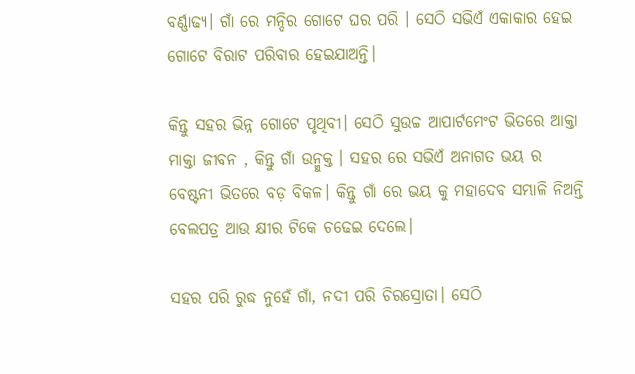ବର୍ଣ୍ଣାଢ୍ୟ। ଗାଁ ରେ ମନ୍ଦିର ଗୋଟେ ଘର ପରି । ସେଠି ସଭିଏଁ ଏକାକାର ହେଇ ଗୋଟେ ବିରାଟ ପରିବାର ହେଇଯାଅନ୍ତି।

କିନ୍ତୁ ସହର ଭିନ୍ନ ଗୋଟେ ପୃଥିବୀ। ସେଠି ସୁଉଚ୍ଚ ଆପାର୍ଟମେଂଟ ଭିତରେ ଆକ୍ତା ମାକ୍ତା ଜୀବନ , କିନ୍ତୁ ଗାଁ ଉନ୍ମୁକ୍ତ । ସହର ରେ ସଭିଏଁ ଅନାଗତ ଭୟ ର ବେଷ୍ଟନୀ ଭିତରେ ବଡ଼ ବିକଳ। କିନ୍ତୁ ଗାଁ ରେ ଭୟ କୁ ମହାଦେବ ସମ୍ଭାଳି ନିଅନ୍ତି ବେଲପତ୍ର ଆଉ କ୍ଷୀର ଟିକେ ଚଢେଇ ଦେଲେ।

ସହର ପରି ରୁଦ୍ଧ ନୁହେଁ ଗାଁ, ନଦୀ ପରି ଚିରସ୍ରୋତା। ସେଠି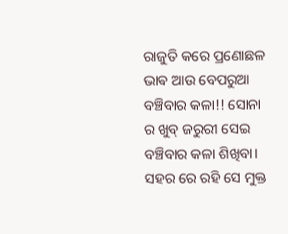ରାଜୁତି କରେ ପ୍ରଣୋଛଳ ଭାଵ ଆଉ ବେପରୁଆ ବଞ୍ଚିବାର କଳା!! ସୋନା ର ଖୁବ୍ ଜରୁରୀ ସେଇ ବଞ୍ଚିବାର କଳା ଶିଖିବା। ସହର ରେ ରହି ସେ ମୁକ୍ତ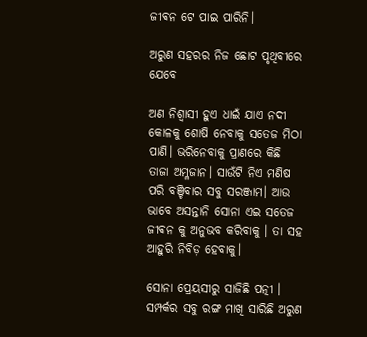ଜୀଵନ ଟେ ପାଇ ପାରିନି।

ଅରୁଣ ସହରର ନିଜ ଛୋଟ ପୃଥିବୀରେ ଯେବେ

ଅଣ ନିଶ୍ଵାସୀ ହୁଏ ଧାଇଁ ଯାଏ ନଦୀ କୋଳକୁ ଶୋଷି ନେବାକୁ ସତେଜ ମିଠା ପାଣି। ଭରିନେବାକୁ ପ୍ରାଣରେ କିଛି ତାଜା ଅମ୍ଳଜାନ। ସାଉଁଟି ନିଏ ମଣିଷ ପରି ବଞ୍ଚିବାର ସବୁ ସରଞ୍ଜାମ। ଆଉ ଭାବେ ଅସନ୍ତାନି ସୋନା ଏଇ ସତେଜ ଜୀଵନ କୁ ଅନୁଭବ କରିବାକୁ । ତା ସହ ଆହୁରି ନିବିଡ଼ ହେବାକୁ।

ସୋନା ପ୍ରେୟସୀରୁ ସାଜିଛି ପତ୍ନୀ । ସମ୍ପର୍କର ସବୁ ରଙ୍ଗ ମାଖି ସାରିଛି ଅରୁଣ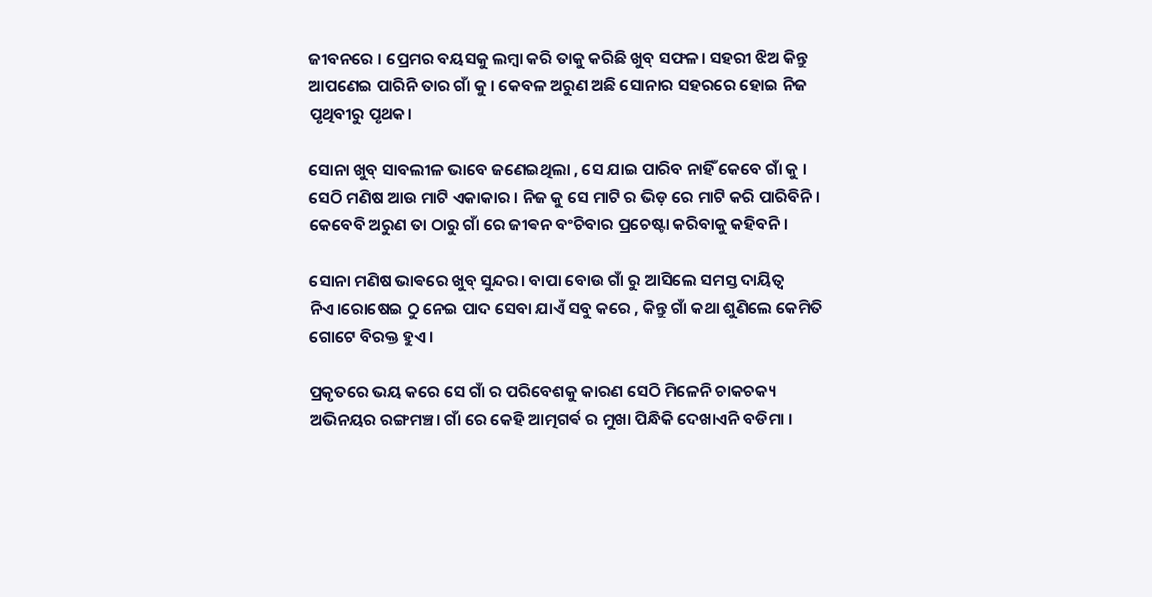ଜୀବନରେ । ପ୍ରେମର ବୟସକୁ ଲମ୍ବା କରି ତାକୁ କରିଛି ଖୁବ୍ ସଫଳ। ସହରୀ ଝିଅ କିନ୍ତୁ ଆପଣେଇ ପାରିନି ତାର ଗାଁ କୁ । କେବଳ ଅରୁଣ ଅଛି ସୋନାର ସହରରେ ହୋଇ ନିଜ ପୃଥିବୀରୁ ପୃଥକ।

ସୋନା ଖୁବ୍ ସାବଲୀଳ ଭାବେ ଜଣେଇଥିଲା , ସେ ଯାଇ ପାରିବ ନାହିଁ କେବେ ଗାଁ କୁ । ସେଠି ମଣିଷ ଆଉ ମାଟି ଏକାକାର । ନିଜ କୁ ସେ ମାଟି ର ଭିଡ଼ ରେ ମାଟି କରି ପାରିବିନି। କେବେବି ଅରୁଣ ତା ଠାରୁ ଗାଁ ରେ ଜୀଵନ ବଂଚିବାର ପ୍ରଚେଷ୍ଟା କରିବାକୁ କହିବନି।

ସୋନା ମଣିଷ ଭାଵରେ ଖୁବ୍ ସୁନ୍ଦର। ବାପା ବୋଉ ଗାଁ ରୁ ଆସିଲେ ସମସ୍ତ ଦାୟିତ୍ୱ ନିଏ।ରୋଷେଇ ଠୁ ନେଇ ପାଦ ସେବା ଯାଏଁ ସବୁ କରେ , କିନ୍ତୁ ଗାଁ କଥା ଶୁଣିଲେ କେମିତି ଗୋଟେ ବିରକ୍ତ ହୁଏ।

ପ୍ରକୃତରେ ଭୟ କରେ ସେ ଗାଁ ର ପରିବେଶକୁ କାରଣ ସେଠି ମିଳେନି ଚାକଚକ୍ୟ ଅଭିନୟର ରଙ୍ଗମଞ୍ଚ। ଗାଁ ରେ କେହି ଆତ୍ମଗର୍ଵ ର ମୁଖା ପିନ୍ଧିକି ଦେଖାଏନି ବଡିମା ।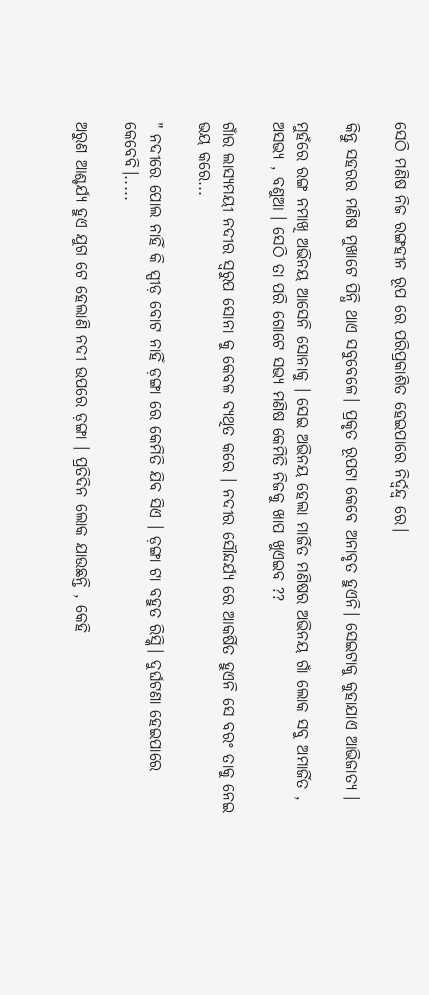ସେଠି ମଣିଷ ନିଜ ରଙ୍ଗହୀନ ରୂପ ରେ ପରିପ୍ରକାଶିତ ହେଇପାରେ ନିର୍ଦ୍ୱନ୍ଦ୍ୱ ରେ।

କିନ୍ତୁ ସହରର ମଣିଷ ମୁଖାଟେ ପିନ୍ଧି ଥାଏ ସବୁବେଳେ। ପ୍ରକୃତ ରୂପଟା କେବେ ଅନାବୃତ ହୁଏନି। ସେଇଟାକୁ କୁହାଯାଏ ଆଭିଜାତ୍ୟ ।

ମୁହଁରେ ରଙ୍ଗ ନମାଖି ଅଭିନୟ ଆସେନି ସୋନାକୁ । ସେଇ ଅଭିନୟ ହେଲା ମାର୍ଜିତ ମଣିଷର ଅଭିନୟ ଗାଁ ଲୋକ ସବୁ ଅମାର୍ଜିତ , ଅସଭ୍ୟ , ବଣୁଆ । ସେଠି ତା ପରି ଗୋଟେ ସଭ୍ୟ ମଣିଷ କେମିତି ନିଜକୁ ଖାପ ଖୁଏଇବ ??

ଗାଁର ଲାସ୍ୟମୟୀ ନଦୀର ସ୍ୱରୁପ ସୋନା କୁ କେବଳ ବ୍ୟଥିତ କରେ । ନଦୀର ସୌନ୍ଦର୍ଯ୍ୟ ରେ ଆକର୍ଷିତ ହୁଏନି ସେ ବରଂ ତାକୁ ନେଇ ଭୟ କରେ...

" ନଦୀରେ ପୋଲ ନାହିଁ କି ସ୍ପୀଡ଼ ବୋଟ ନାହିଁ ଡ଼ଙ୍ଗା ରେ କେମିତି ଯିବ ସିଏ । ଡ଼ଙ୍ଗା ଟା ବହୁତ ରିସ୍କି। ଦୁର୍ଘଟଣା ହେଇପାରେ କେବେବି।.....

ଅରୁଣ ଆଶ୍ଚର୍ଯ୍ୟ ହୁଏ ଯୁଗ ଟେ ହେଲାଣି ନଦୀ ଉପରେ ଡ଼ଙ୍ଗା । ପ୍ରତିଦିନ ଲୋକ ଯାଉଛନ୍ତି , କେହି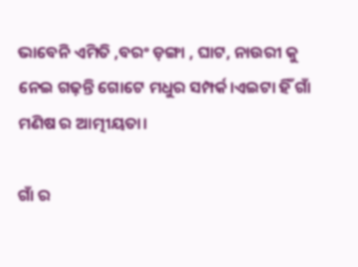ଭାବେନି ଏମିତି ,ବରଂ ଡ଼ଙ୍ଗା , ଘାଟ, ନାଉରୀ କୁ ନେଇ ଗଢ଼ନ୍ତି ଗୋଟେ ମଧୁର ସମ୍ପର୍କ।ଏଇଟା ହିଁ ଗାଁ ମଣିଷ ର ଆତ୍ମୀୟତା।

ଗାଁ ର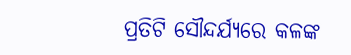ପ୍ରତିଟି ସୌନ୍ଦର୍ଯ୍ୟରେ କଳଙ୍କ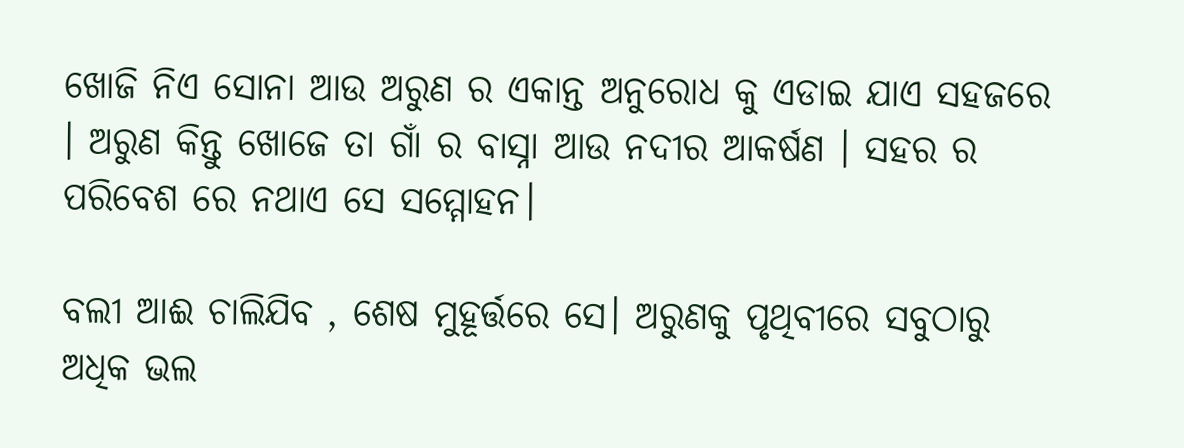ଖୋଜି ନିଏ ସୋନା ଆଉ ଅରୁଣ ର ଏକାନ୍ତ ଅନୁରୋଧ କୁ ଏଡାଇ ଯାଏ ସହଜରେ । ଅରୁଣ କିନ୍ତୁ ଖୋଜେ ତା ଗାଁ ର ବାସ୍ନା ଆଉ ନଦୀର ଆକର୍ଷଣ । ସହର ର ପରିବେଶ ରେ ନଥାଏ ସେ ସମ୍ମୋହନ।

ବଲୀ ଆଈ ଚାଲିଯିବ , ଶେଷ ମୁହୂର୍ତ୍ତରେ ସେ। ଅରୁଣକୁ ପୃଥିବୀରେ ସବୁଠାରୁ ଅଧିକ ଭଲ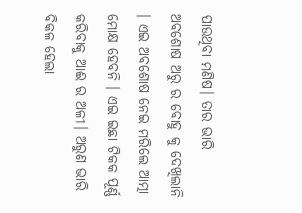ପାଉଥିବା ମଣିଷ। ତାର ଭାରି ଅବଶୋଷ ଅରୁ ର ବୋହୁ କୁ ଦେଖିଲାନି । ଏଇ ଅବଶୋଷ ନେଇ ମରିଲେ ଆତ୍ମା ମୋକ୍ଷ ହେବନି । ଏଇ ଇଛା ଟିକକ ପୂର୍ଣ୍ଣ କରିବାକୁ ଆଈ ର ଅଳୀ। ଅରୁଣ ଭାରି ବିକଳ ହେଲା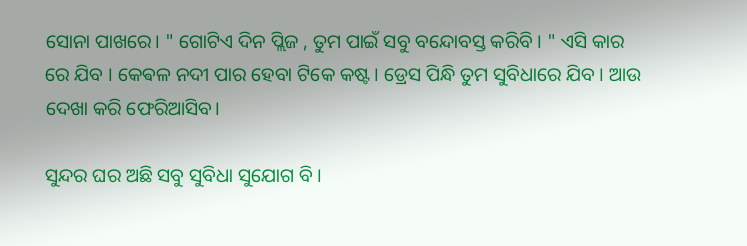ସୋନା ପାଖରେ। " ଗୋଟିଏ ଦିନ ପ୍ଲିଜ , ତୁମ ପାଇଁ ସବୁ ବନ୍ଦୋବସ୍ତ କରିବି । " ଏସି କାର ରେ ଯିବ । କେଵଳ ନଦୀ ପାର ହେବା ଟିକେ କଷ୍ଟ। ଡ୍ରେସ ପିନ୍ଧି ତୁମ ସୁବିଧାରେ ଯିବ । ଆଉ ଦେଖା କରି ଫେରିଆସିବ।

ସୁନ୍ଦର ଘର ଅଛି ସବୁ ସୁବିଧା ସୁଯୋଗ ବି ।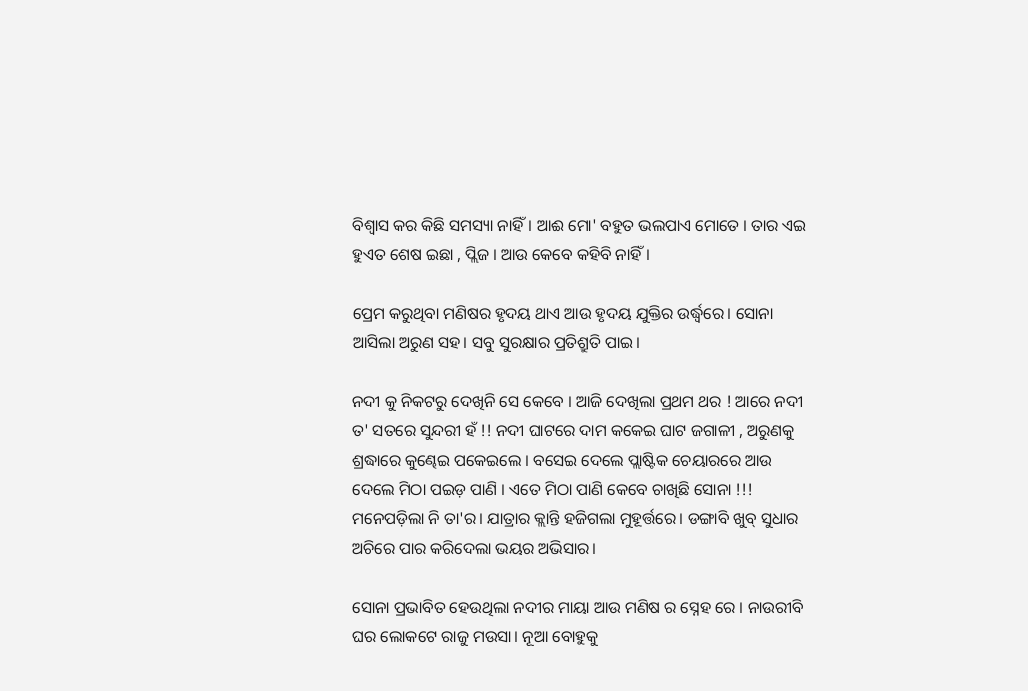ବିଶ୍ୱାସ କର କିଛି ସମସ୍ୟା ନାହିଁ। ଆଈ ମୋ' ବହୁତ ଭଲପାଏ ମୋତେ । ତାର ଏଇ ହୁଏତ ଶେଷ ଇଛା , ପ୍ଲିଜ । ଆଉ କେବେ କହିବି ନାହିଁ।

ପ୍ରେମ କରୁଥିବା ମଣିଷର ହୃଦୟ ଥାଏ ଆଉ ହୃଦୟ ଯୁକ୍ତିର ଉର୍ଦ୍ଧ୍ବରେ। ସୋନା ଆସିଲା ଅରୁଣ ସହ। ସବୁ ସୁରକ୍ଷାର ପ୍ରତିଶ୍ରୁତି ପାଇ।

ନଦୀ କୁ ନିକଟରୁ ଦେଖିନି ସେ କେବେ । ଆଜି ଦେଖିଲା ପ୍ରଥମ ଥର ! ଆରେ ନଦୀ ତ' ସତରେ ସୁନ୍ଦରୀ ହଁ !! ନଦୀ ଘାଟରେ ଦାମ କକେଇ ଘାଟ ଜଗାଳୀ , ଅରୁଣକୁ ଶ୍ରଦ୍ଧାରେ କୁଣ୍ଢେଇ ପକେଇଲେ । ବସେଇ ଦେଲେ ପ୍ଲାଷ୍ଟିକ ଚେୟାରରେ ଆଉ ଦେଲେ ମିଠା ପଇଡ଼ ପାଣି । ଏତେ ମିଠା ପାଣି କେବେ ଚାଖିଛି ସୋନା !!! ମନେପଡ଼ିଲା ନି ତା'ର। ଯାତ୍ରାର କ୍ଲାନ୍ତି ହଜିଗଲା ମୁହୂର୍ତ୍ତରେ। ଡଙ୍ଗାବି ଖୁବ୍ ସୁଧାର ଅଚିରେ ପାର କରିଦେଲା ଭୟର ଅଭିସାର।

ସୋନା ପ୍ରଭାବିତ ହେଉଥିଲା ନଦୀର ମାୟା ଆଉ ମଣିଷ ର ସ୍ନେହ ରେ । ନାଉରୀବି ଘର ଲୋକଟେ ରାଜୁ ମଉସା। ନୂଆ ବୋହୁକୁ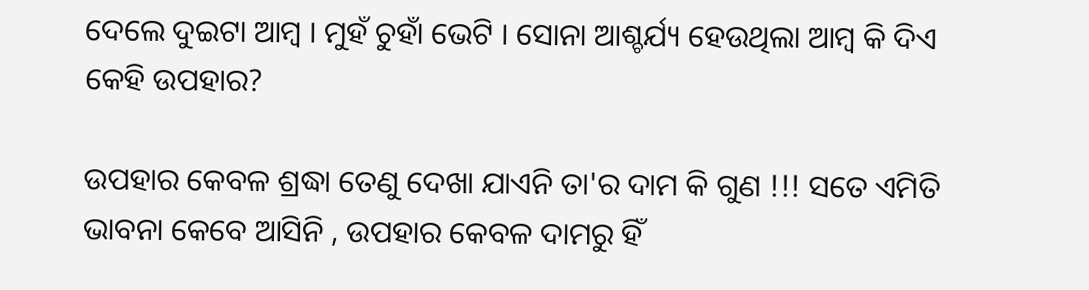ଦେଲେ ଦୁଇଟା ଆମ୍ବ । ମୁହଁ ଚୁହାଁ ଭେଟି । ସୋନା ଆଶ୍ଚର୍ଯ୍ୟ ହେଉଥିଲା ଆମ୍ବ କି ଦିଏ କେହି ଉପହାର?

ଉପହାର କେବଳ ଶ୍ରଦ୍ଧା ତେଣୁ ଦେଖା ଯାଏନି ତା'ର ଦାମ କି ଗୁଣ !!! ସତେ ଏମିତି ଭାବନା କେବେ ଆସିନି , ଉପହାର କେବଳ ଦାମରୁ ହିଁ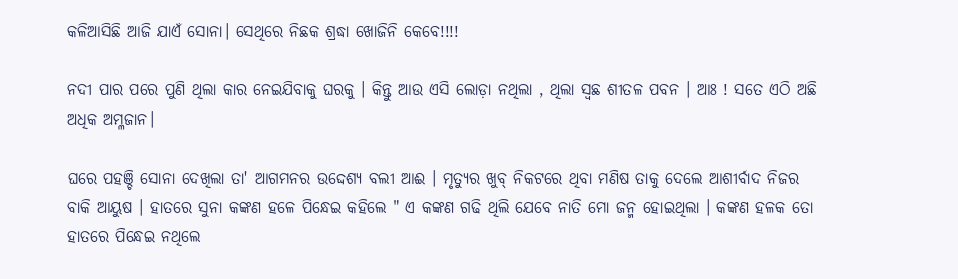କଳିଆସିଛି ଆଜି ଯାଏଁ ସୋନା। ସେଥିରେ ନିଛକ ଶ୍ରଦ୍ଧା ଖୋଜିନି କେବେ!!!!

ନଦୀ ପାର ପରେ ପୁଣି ଥିଲା କାର ନେଇଯିବାକୁ ଘରକୁ । କିନ୍ତୁ ଆଉ ଏସି ଲୋଡ଼ା ନଥିଲା , ଥିଲା ସ୍ଵଛ ଶୀତଳ ପବନ । ଆଃ ! ସତେ ଏଠି ଅଛି ଅଧିକ ଅମ୍ଳଜାନ।

ଘରେ ପହଞ୍ଚି ସୋନା ଦେଖିଲା ତା' ଆଗମନର ଉଦ୍ଦେଶ୍ୟ ବଲୀ ଆଈ । ମୃତ୍ୟୁର ଖୁବ୍ ନିକଟରେ ଥିବା ମଣିଷ ତାକୁ ଦେଲେ ଆଶୀର୍ବାଦ ନିଜର ବାକି ଆୟୁଷ । ହାତରେ ସୁନା କଙ୍କଣ ହଳେ ପିନ୍ଧେଇ କହିଲେ " ଏ କଙ୍କଣ ଗଢି ଥିଲି ଯେବେ ନାତି ମୋ ଜନ୍ମ ହୋଇଥିଲା । କଙ୍କଣ ହଳକ ତୋ ହାତରେ ପିନ୍ଧେଇ ନଥିଲେ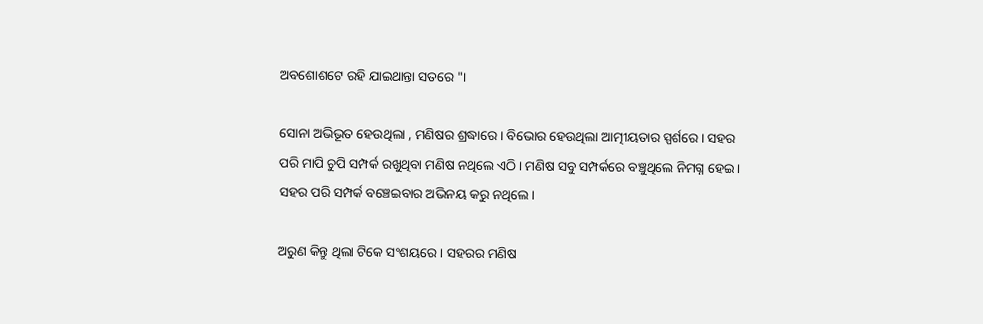ଅବଶୋଶଟେ ରହି ଯାଇଥାନ୍ତା ସତରେ "।

ସୋନା ଅଭିଭୂତ ହେଉଥିଲା , ମଣିଷର ଶ୍ରଦ୍ଧାରେ । ବିଭୋର ହେଉଥିଲା ଆତ୍ମୀୟତାର ସ୍ପର୍ଶରେ। ସହର ପରି ମାପି ଚୁପି ସମ୍ପର୍କ ରଖୁଥିବା ମଣିଷ ନଥିଲେ ଏଠି। ମଣିଷ ସବୁ ସମ୍ପର୍କରେ ବଞ୍ଚୁଥିଲେ ନିମଗ୍ନ ହେଇ। ସହର ପରି ସମ୍ପର୍କ ବଞ୍ଚେଇବାର ଅଭିନୟ କରୁ ନଥିଲେ।

ଅରୁଣ କିନ୍ତୁ ଥିଲା ଟିକେ ସଂଶୟରେ । ସହରର ମଣିଷ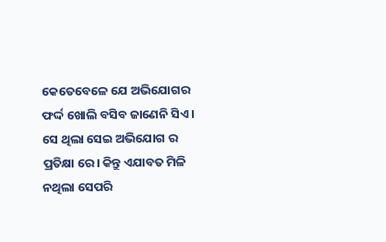କେତେବେଳେ ଯେ ଅଭିଯୋଗର ଫର୍ଦ୍ଦ ଖୋଲି ବସିବ ଜାଣେନି ସିଏ । ସେ ଥିଲା ସେଇ ଅଭିଯୋଗ ର ପ୍ରତିକ୍ଷା ରେ। କିନ୍ତୁ ଏଯାବତ ମିଳି ନଥିଲା ସେପରି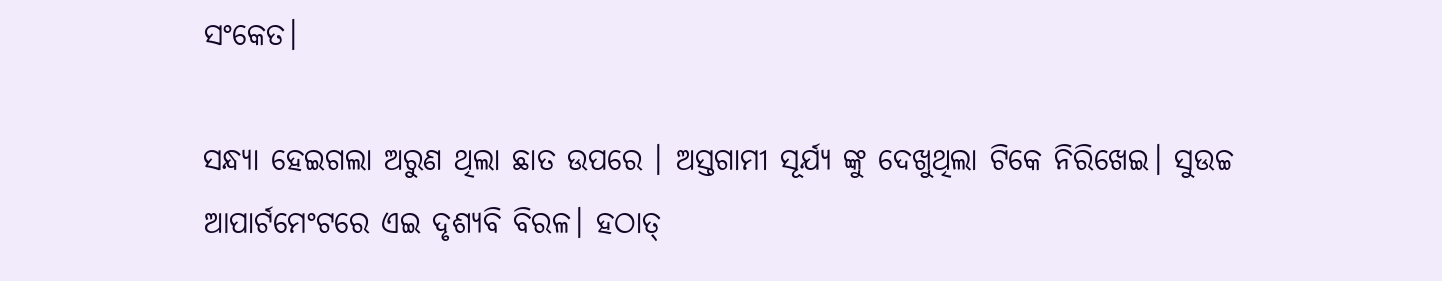ସଂକେତ।

ସନ୍ଧ୍ୟା ହେଇଗଲା ଅରୁଣ ଥିଲା ଛାତ ଉପରେ । ଅସ୍ତଗାମୀ ସୂର୍ଯ୍ୟ ଙ୍କୁ ଦେଖୁଥିଲା ଟିକେ ନିରିଖେଇ। ସୁଉଚ୍ଚ ଆପାର୍ଟମେଂଟରେ ଏଇ ଦୃଶ୍ୟବି ବିରଳ। ହଠାତ୍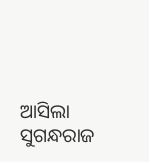ଆସିଲା ସୁଗନ୍ଧରାଜ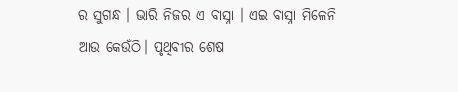ର ସୁଗନ୍ଧ । ଭାରି ନିଜର ଏ ବାସ୍ନା । ଏଇ ବାସ୍ନା ମିଳେନି ଆଉ କେଉଁଠି। ପୃଥିବୀର ଶେଷ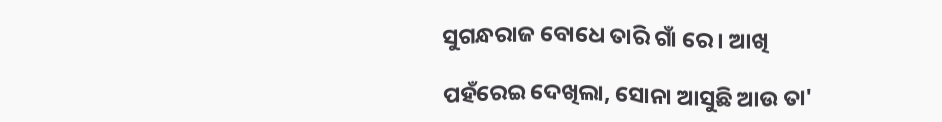ସୁଗନ୍ଧରାଜ ବୋଧେ ତାରି ଗାଁ ରେ । ଆଖି

ପହଁରେଇ ଦେଖିଲା, ସୋନା ଆସୁଛି ଆଉ ତା'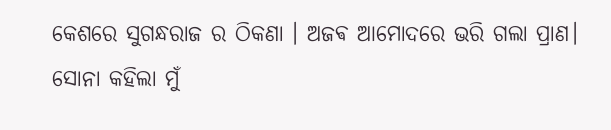କେଶରେ ସୁଗନ୍ଧରାଜ ର ଠିକଣା । ଅଜଵ ଆମୋଦରେ ଭରି ଗଲା ପ୍ରାଣ। ସୋନା କହିଲା ମୁଁ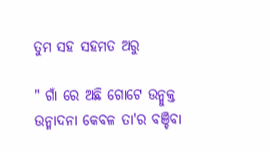ତୁମ ସହ ସହମତ ଅରୁ

" ଗାଁ ରେ ଅଛି ଗୋଟେ ଉନ୍ମୁକ୍ତ ଉନ୍ମାଦନା କେବଳ ତା'ର ବଞ୍ଚିବା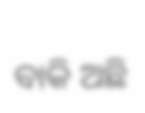ବାକି ଅଛି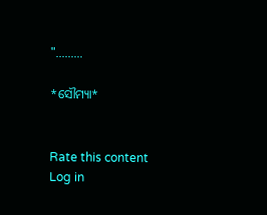".........

*ସୌମ୍ୟା*


Rate this content
Log in